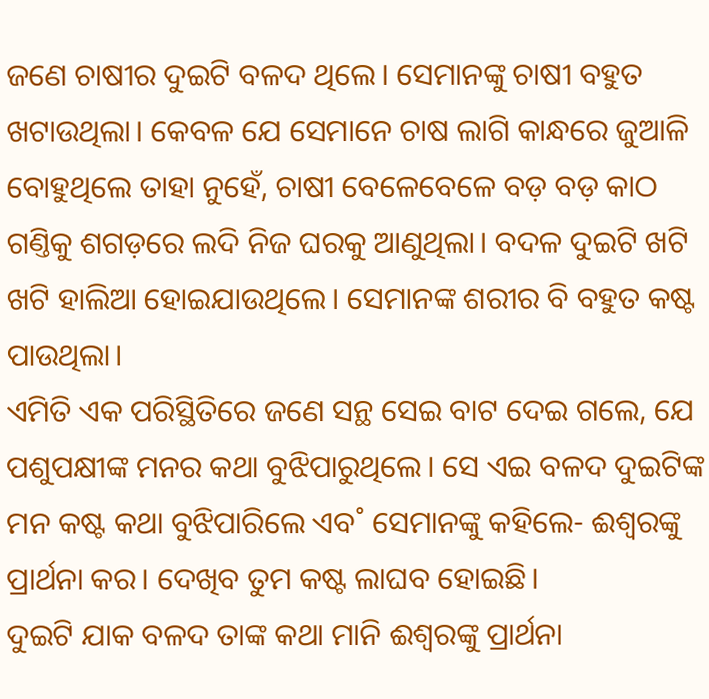ଜଣେ ଚାଷୀର ଦୁଇଟି ବଳଦ ଥିଲେ। ସେମାନଙ୍କୁ ଚାଷୀ ବହୁତ ଖଟାଉଥିଲା। କେବଳ ଯେ ସେମାନେ ଚାଷ ଲାଗି କାନ୍ଧରେ ଜୁଆଳି ବୋହୁଥିଲେ ତାହା ନୁହେଁ, ଚାଷୀ ବେଳେବେଳେ ବଡ଼ ବଡ଼ କାଠ ଗଣ୍ତିକୁ ଶଗଡ଼ରେ ଲଦି ନିଜ ଘରକୁ ଆଣୁଥିଲା। ବଦଳ ଦୁଇଟି ଖଟି ଖଟି ହାଲିଆ ହୋଇଯାଉଥିଲେ। ସେମାନଙ୍କ ଶରୀର ବି ବହୁତ କଷ୍ଟ ପାଉଥିଲା।
ଏମିତି ଏକ ପରିସ୍ଥିତିରେ ଜଣେ ସନ୍ଥ ସେଇ ବାଟ ଦେଇ ଗଲେ, ଯେ ପଶୁପକ୍ଷୀଙ୍କ ମନର କଥା ବୁଝିପାରୁଥିଲେ। ସେ ଏଇ ବଳଦ ଦୁଇଟିଙ୍କ ମନ କଷ୍ଟ କଥା ବୁଝିପାରିଲେ ଏବ˚ ସେମାନଙ୍କୁ କହିଲେ- ଈଶ୍ବରଙ୍କୁ ପ୍ରାର୍ଥନା କର। ଦେଖିବ ତୁମ କଷ୍ଟ ଲାଘବ ହୋଇଛି।
ଦୁଇଟି ଯାକ ବଳଦ ତାଙ୍କ କଥା ମାନି ଈଶ୍ବରଙ୍କୁ ପ୍ରାର୍ଥନା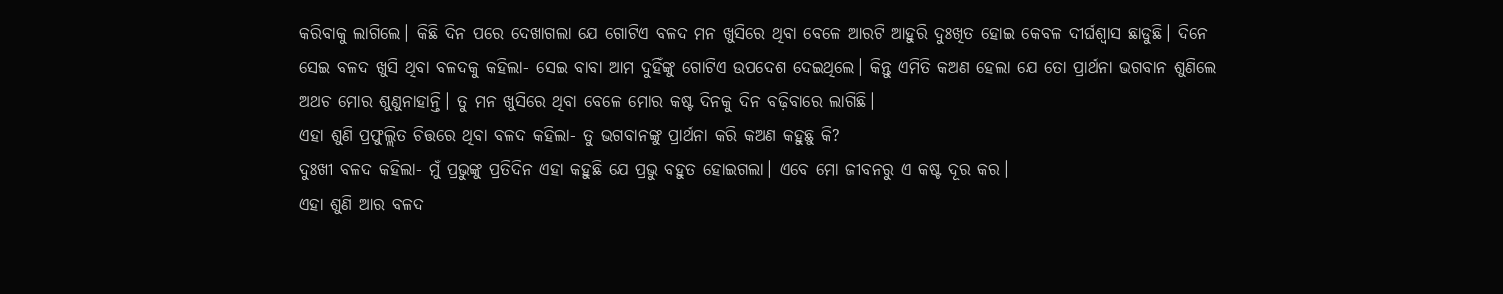କରିବାକୁ ଲାଗିଲେ। କିଛି ଦିନ ପରେ ଦେଖାଗଲା ଯେ ଗୋଟିଏ ବଳଦ ମନ ଖୁସିରେ ଥିବା ବେଳେ ଆରଟି ଆହୁରି ଦୁଃଖିତ ହୋଇ କେବଳ ଦୀର୍ଘଶ୍ବାସ ଛାଡୁଛି। ଦିନେ ସେଇ ବଳଦ ଖୁସି ଥିବା ବଳଦକୁ କହିଲା- ସେଇ ବାବା ଆମ ଦୁହିଁଙ୍କୁ ଗୋଟିଏ ଉପଦେଶ ଦେଇଥିଲେ। କିନ୍ତୁ ଏମିତି କଅଣ ହେଲା ଯେ ତୋ ପ୍ରାର୍ଥନା ଭଗବାନ ଶୁଣିଲେ ଅଥଚ ମୋର ଶୁଣୁନାହାନ୍ତି। ତୁ ମନ ଖୁସିରେ ଥିବା ବେଳେ ମୋର କଷ୍ଟ ଦିନକୁ ଦିନ ବଢ଼ିବାରେ ଲାଗିଛି।
ଏହା ଶୁଣି ପ୍ରଫୁଲ୍ଲିତ ଚିତ୍ତରେ ଥିବା ବଳଦ କହିଲା- ତୁ ଭଗବାନଙ୍କୁ ପ୍ରାର୍ଥନା କରି କଅଣ କହୁଛୁ କି?
ଦୁଃଖୀ ବଳଦ କହିଲା- ମୁଁ ପ୍ରଭୁଙ୍କୁ ପ୍ରତିଦିନ ଏହା କହୁଛି ଯେ ପ୍ରଭୁ ବହୁତ ହୋଇଗଲା। ଏବେ ମୋ ଜୀବନରୁ ଏ କଷ୍ଟ ଦୂର କର।
ଏହା ଶୁଣି ଆର ବଳଦ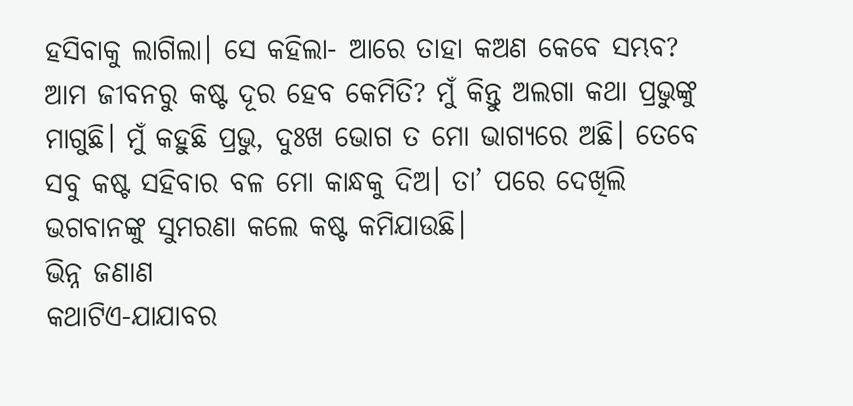ହସିବାକୁ ଲାଗିଲା। ସେ କହିଲା- ଆରେ ତାହା କଅଣ କେବେ ସମ୍ଭବ? ଆମ ଜୀବନରୁ କଷ୍ଟ ଦୂର ହେବ କେମିତି? ମୁଁ କିନ୍ତୁ ଅଲଗା କଥା ପ୍ରଭୁଙ୍କୁ ମାଗୁଛି। ମୁଁ କହୁଛି ପ୍ରଭୁ, ଦୁଃଖ ଭୋଗ ତ ମୋ ଭାଗ୍ୟରେ ଅଛି। ତେବେ ସବୁ କଷ୍ଟ ସହିବାର ବଳ ମୋ କାନ୍ଧକୁ ଦିଅ। ତା’ ପରେ ଦେଖିଲି ଭଗବାନଙ୍କୁ ସୁମରଣା କଲେ କଷ୍ଟ କମିଯାଉଛି।
ଭିନ୍ନ ଜଣାଣ
କଥାଟିଏ-ଯାଯାବର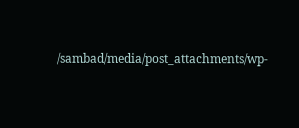/sambad/media/post_attachments/wp-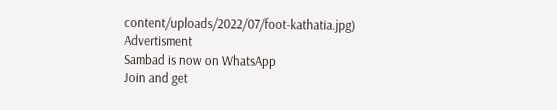content/uploads/2022/07/foot-kathatia.jpg)
Advertisment
Sambad is now on WhatsApp
Join and get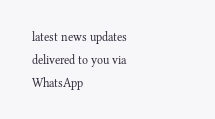latest news updates delivered to you via WhatsApp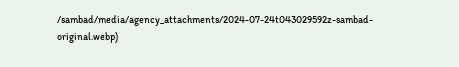/sambad/media/agency_attachments/2024-07-24t043029592z-sambad-original.webp)